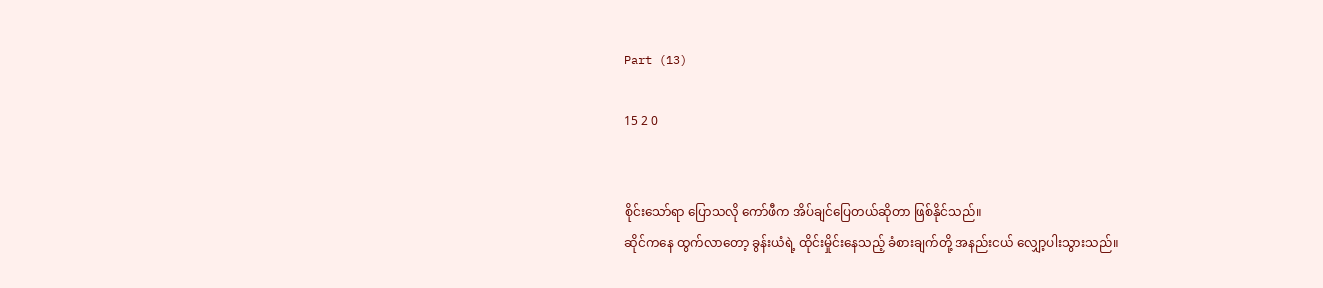Part (13)

15 2 0


စိုင်းသော်ရာ ပြောသလို ကော်ဖီက အိပ်ချင်ပြေတယ်ဆိုတာ ဖြစ်နိုင်သည်။
ဆိုင်ကနေ ထွက်လာတော့ ခွန်းယံရဲ့ ထိုင်းမှိုင်းနေသည့် ခံစားချက်တို့ အနည်းငယ် လျှော့ပါးသွားသည်။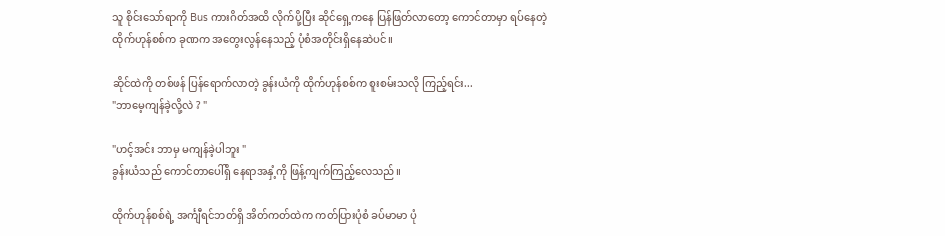သူ စိုင်းသော်ရာကို Bus ကားဂိတ်အထိ လိုက်ပို့ပြီး ဆိုင်ရှေ့ကနေ ပြန်ဖြတ်လာတော့ ကောင်တာမှာ ရပ်နေတဲ့ ထိုက်ဟုန်စစ်က ခုဏက အတွေးလွန်နေသည့် ပုံစံအတိုင်းရှိနေဆဲပင်။

ဆိုင်ထဲကို တစ်ဖန် ပြန်ရောက်လာတဲ့ ခွန်းယံကို ထိုက်ဟုန်စစ်က ‌စူးစမ်းသလို ကြည့်‌ရင်း...
"ဘာမေ့ကျန်ခဲ့လို့လဲ ? "

"ဟင့်အင်း ဘာမှ မကျန်ခဲ့ပါဘူး "
ခွန်းယံသည် ကောင်တာပေါ်ရှိ နေရာအနှံ့ကို ဖြန့်ကျက်ကြည့်လေသည်။

ထိုက်ဟုန်စစ်ရဲ့ အင်္ကျီရင်ဘတ်ရှိ အိတ်ကတ်ထဲက ကတ်ပြားပုံစံ ခပ်မာမာ ပုံ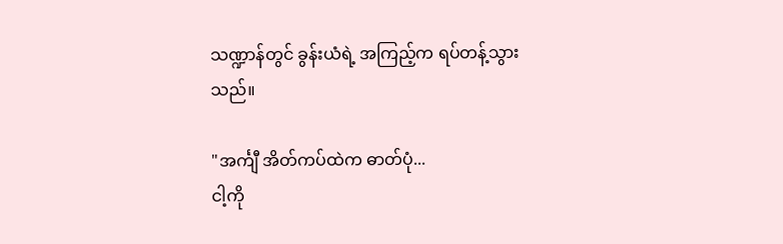သဏ္ဍာန်တွင် ခွန်းယံရဲ့ အကြည့်က ရပ်တန့်သွားသည်။

"အင်္ကျီ အိတ်ကပ်ထဲက ဓာတ်ပုံ...
ငါ့ကို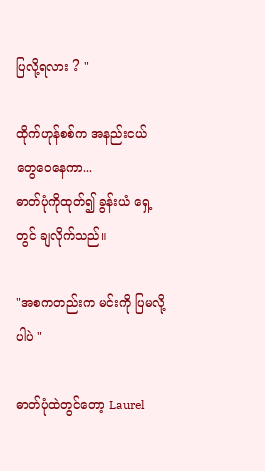ပြလို့ရလား ? "

ထိုက်ဟုန်စစ်က အနည်းငယ် တွေဝေနေကာ...
ဓာတ်ပုံကိုထုတ်‌၍ ခွန်းယံ ရှေ့တွင် ချလိုက်သည်။

"အစကတည်းက မင်းကို ပြမလို့ပါပဲ "

ဓာတ်ပုံထဲတွင်တော့ Laurel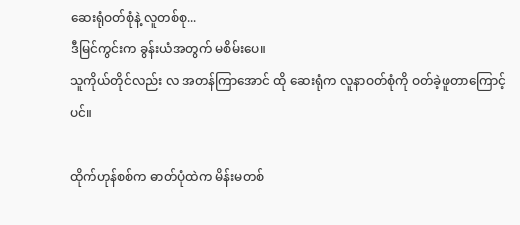ဆေးရုံဝတ်စုံနဲ့ လူတစ်စု...
ဒီမြင်ကွင်းက ခွန်းယံအတွက် မစိမ်းပေ။
သူကိုယ်တိုင်လည်း လ အတန်ကြာအောင် ထို ဆေးရုံက လူနာဝတ်စုံကို ဝတ်ခဲ့ဖူတာကြောင့်ပင်။

ထိုက်ဟုန်စစ်က ဓာတ်ပုံထဲက မိန်းမတစ်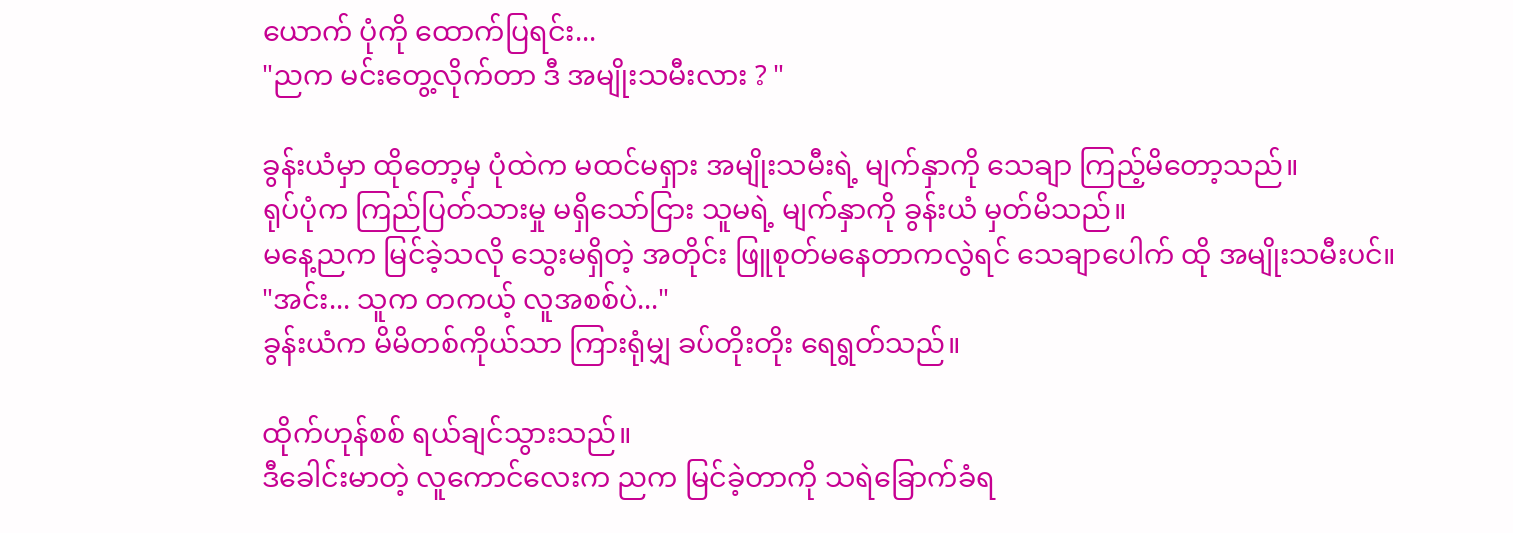ယောက် ပုံကို ထောက်ပြရင်း...
"ညက မင်းတွေ့လိုက်တာ ဒီ အမျိုးသမီးလား ? "

ခွန်းယံမှာ ထိုတော့မှ ပုံထဲက မထင်မရှား အမျိုးသမီးရဲ့ မျက်နှာကို သေချာ ကြည့်မိတော့သည်။
ရုပ်ပုံက ကြည်ပြတ်သားမှု မရှိသော်ငြား သူမရဲ့ မျက်နှာကို ခွန်းယံ မှတ်မိသည်။
မနေ့ညက မြင်ခဲ့သလို သွေးမရှိတဲ့ အတိုင်း ဖြူစုတ်မနေတာကလွဲရင် သေချာပေါက် ထို အမျိုးသမီးပင်။
"အင်း... သူက တကယ့် လူအစစ်ပဲ..."
ခွန်းယံက မိမိတစ်ကိုယ်သာ ကြားရုံမျှ ခပ်တိုးတိုး ရေရွတ်သည်။

ထိုက်ဟုန်စစ် ရယ်ချင်သွားသည်။
ဒီခေါင်းမာတဲ့ လူကောင်လေးက ညက မြင်ခဲ့တာကို သရဲခြောက်ခံရ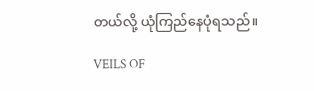တယ်လို့ ယုံကြည်နေပုံရသည်။

VEILS OF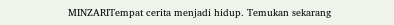MINZARITempat cerita menjadi hidup. Temukan sekarang